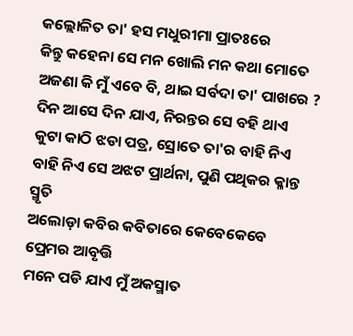କଲ୍ଲୋଳିତ ତା' ହସ ମଧୁରୀମା ପ୍ରାତଃରେ
କିନ୍ତୁ କହେନା ସେ ମନ ଖୋଲି ମନ କଥା ମୋତେ
ଅଜଣା କି ମୁଁ ଏବେ ବି, ଥାଇ ସର୍ବଦା ତା' ପାଖରେ ?
ଦିନ ଆସେ ଦିନ ଯାଏ, ନିରନ୍ତର ସେ ବହି ଥାଏ
କୁଟା କାଠି ଝଡା ପତ୍ର, ସ୍ରୋତେ ତା'ର ବାହି ନିଏ
ବାହି ନିଏ ସେ ଅଝଟ ପ୍ରାର୍ଥନା, ପୁଣି ପଥିକର କ୍ଳାନ୍ତ ସ୍ମୃତି
ଅଲୋଡ଼ା କବିର କବିତାରେ କେବେକେବେ ପ୍ରେମର ଆବୃତ୍ତି
ମନେ ପଡି ଯାଏ ମୁଁ ଅକସ୍ମାତ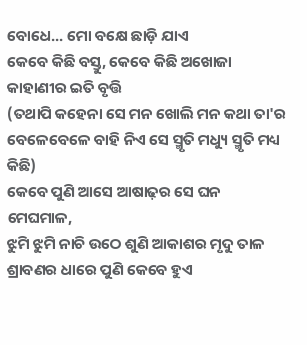ବୋଧେ... ମୋ ବକ୍ଷେ ଛାଡ଼ି ଯାଏ
କେବେ କିଛି ବସ୍ତୁ, କେବେ କିଛି ଅଖୋଜା କାହାଣୀର ଇତି ବୃତ୍ତି
(ତଥାପି କହେନା ସେ ମନ ଖୋଲି ମନ କଥା ତା'ର
ବେଳେବେଳେ ବାହି ନିଏ ସେ ସ୍ମୃତି ମଧ୍ୟୁ ସ୍ମୃତି ମଧ୍ୟ କିଛି)
କେବେ ପୁଣି ଆସେ ଆଷାଢ଼ର ସେ ଘନ ମେଘମାଳ,
ଝୁମି ଝୁମି ନାଚି ଉଠେ ଶୁଣି ଆକାଶର ମୃଦୁ ତାଳ
ଶ୍ରାବଣର ଧାରେ ପୁଣି କେବେ ହୁଏ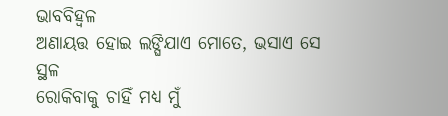ଭାବବିହ୍ବଳ
ଅଣାୟତ୍ତ ହୋଇ ଲଙ୍ଘିଯାଏ ମୋତେ, ଭସାଏ ସେ ସ୍ଥଳ
ରୋକିବାକୁ ଚାହିଁ ମଧ୍ୟ ମୁଁ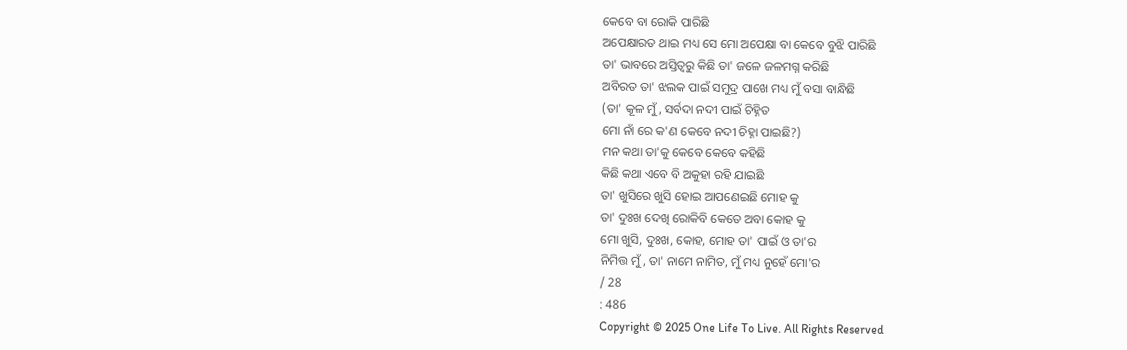କେବେ ବା ରୋକି ପାରିଛି
ଅପେକ୍ଷାରତ ଥାଇ ମଧ୍ୟ ସେ ମୋ ଅପେକ୍ଷା ବା କେବେ ବୁଝି ପାରିଛି
ତା' ଭାବରେ ଅସ୍ତିତ୍ୱରୁ କିଛି ତା' ଜଳେ ଜଳମଗ୍ନ କରିଛି
ଅବିରତ ତା' ଝଲକ ପାଇଁ ସମୁଦ୍ର ପାଖେ ମଧ୍ୟ ମୁଁ ବସା ବାନ୍ଧିଛି
(ତା' କୂଳ ମୁଁ, ସର୍ବଦା ନଦୀ ପାଇଁ ଚିହ୍ନିତ
ମୋ ନାଁ ରେ କ'ଣ କେବେ ନଦୀ ଚିହ୍ନା ପାଇଛି?)
ମନ କଥା ତା'କୁ କେବେ କେବେ କହିଛି
କିଛି କଥା ଏବେ ବି ଅକୁହା ରହି ଯାଇଛି
ତା' ଖୁସିରେ ଖୁସି ହୋଇ ଆପଣେଇଛି ମୋହ କୁ
ତା' ଦୁଃଖ ଦେଖି ରୋକିବି କେତେ ଅବା କୋହ କୁ
ମୋ ଖୁସି, ଦୁଃଖ, କୋହ, ମୋହ ତା' ପାଇଁ ଓ ତା'ର
ନିମିତ୍ତ ମୁଁ, ତା' ନାମେ ନାମିତ, ମୁଁ ମଧ୍ୟ ନୁହେଁ ମୋ'ର
/ 28
: 486
Copyright © 2025 One Life To Live. All Rights Reserved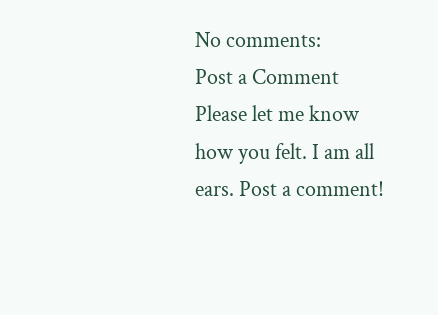No comments:
Post a Comment
Please let me know how you felt. I am all ears. Post a comment!